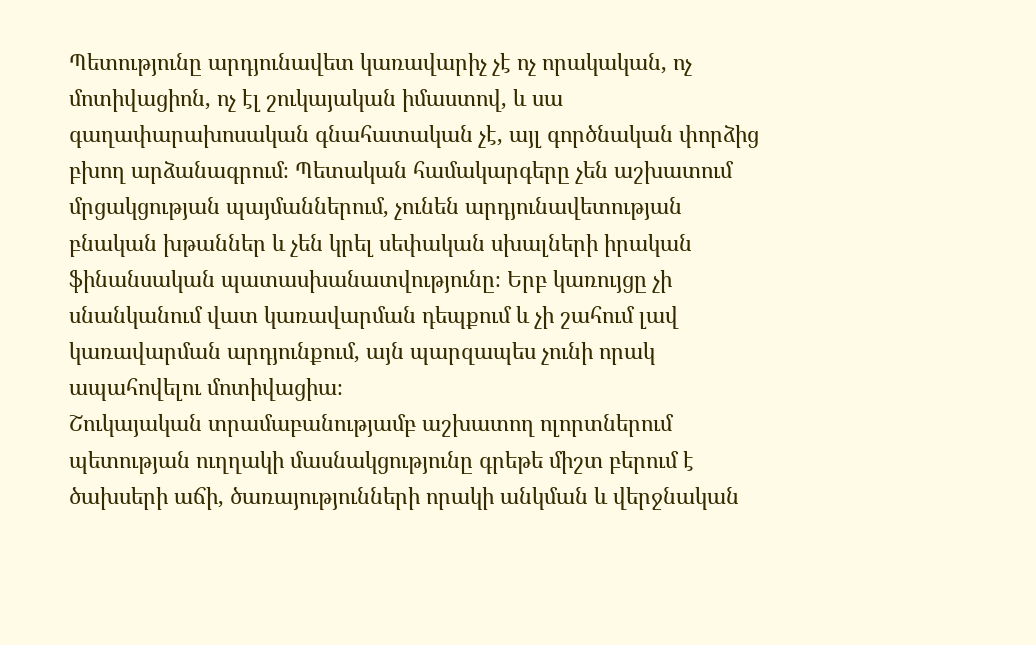Պետությունը արդյունավետ կառավարիչ չէ ոչ որակական, ոչ մոտիվացիոն, ոչ էլ շուկայական իմաստով, և սա գաղափարախոսական գնահատական չէ, այլ գործնական փորձից բխող արձանագրում։ Պետական համակարգերը չեն աշխատում մրցակցության պայմաններում, չունեն արդյունավետության բնական խթաններ և չեն կրել սեփական սխալների իրական ֆինանսական պատասխանատվությունը։ Երբ կառույցը չի սնանկանում վատ կառավարման դեպքում և չի շահում լավ կառավարման արդյունքում, այն պարզապես չունի որակ ապահովելու մոտիվացիա։
Շուկայական տրամաբանությամբ աշխատող ոլորտներում պետության ուղղակի մասնակցությունը գրեթե միշտ բերում է ծախսերի աճի, ծառայությունների որակի անկման և վերջնական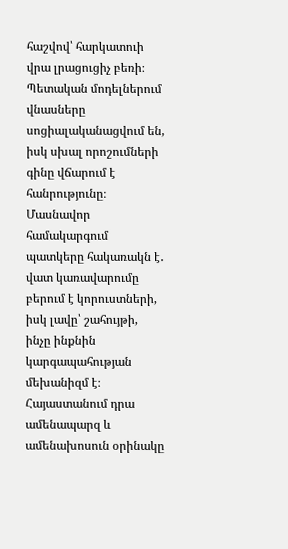հաշվով՝ հարկատուի վրա լրացուցիչ բեռի։ Պետական մոդելներում վնասները սոցիալականացվում են, իսկ սխալ որոշումների գինը վճարում է հանրությունը։ Մասնավոր համակարգում պատկերը հակառակն է․ վատ կառավարումը բերում է կորուստների, իսկ լավը՝ շահույթի, ինչը ինքնին կարգապահության մեխանիզմ է։
Հայաստանում դրա ամենապարզ և ամենախոսուն օրինակը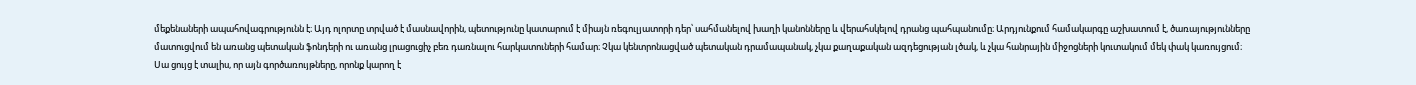մեքենաների ապահովագրությունն է։ Այդ ոլորտը տրված է մասնավորին, պետությունը կատարում է միայն ռեգուլյատորի դեր՝ սահմանելով խաղի կանոնները և վերահսկելով դրանց պահպանումը։ Արդյունքում համակարգը աշխատում է, ծառայությունները մատուցվում են առանց պետական ֆոնդերի ու առանց լրացուցիչ բեռ դառնալու հարկատուների համար։ Չկա կենտրոնացված պետական դրամապանակ, չկա քաղաքական ազդեցության լծակ, և չկա հանրային միջոցների կուտակում մեկ փակ կառույցում։
Սա ցույց է տալիս, որ այն գործառույթները, որոնք կարող է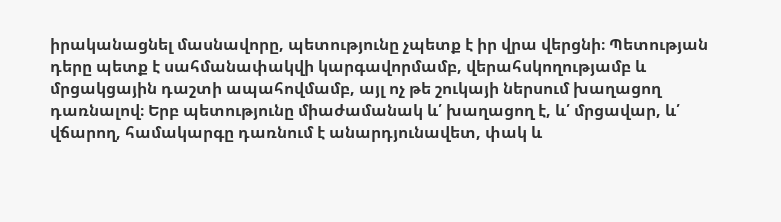իրականացնել մասնավորը, պետությունը չպետք է իր վրա վերցնի։ Պետության դերը պետք է սահմանափակվի կարգավորմամբ, վերահսկողությամբ և մրցակցային դաշտի ապահովմամբ, այլ ոչ թե շուկայի ներսում խաղացող դառնալով։ Երբ պետությունը միաժամանակ և՛ խաղացող է, և՛ մրցավար, և՛ վճարող, համակարգը դառնում է անարդյունավետ, փակ և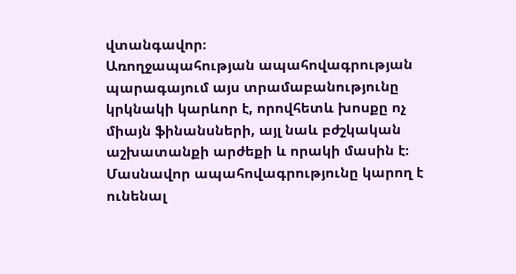վտանգավոր։
Առողջապահության ապահովագրության պարագայում այս տրամաբանությունը կրկնակի կարևոր է, որովհետև խոսքը ոչ միայն ֆինանսների, այլ նաև բժշկական աշխատանքի արժեքի և որակի մասին է։ Մասնավոր ապահովագրությունը կարող է ունենալ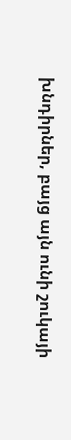խնդիրներ, բայց այն ունի շուկայի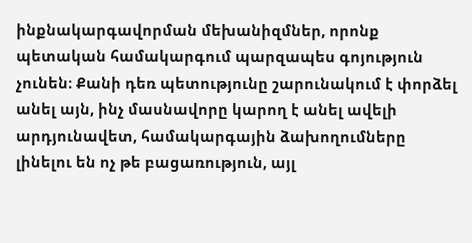ինքնակարգավորման մեխանիզմներ, որոնք պետական համակարգում պարզապես գոյություն չունեն։ Քանի դեռ պետությունը շարունակում է փորձել անել այն, ինչ մասնավորը կարող է անել ավելի արդյունավետ, համակարգային ձախողումները լինելու են ոչ թե բացառություն, այլ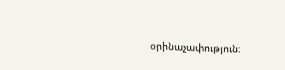օրինաչափություն։